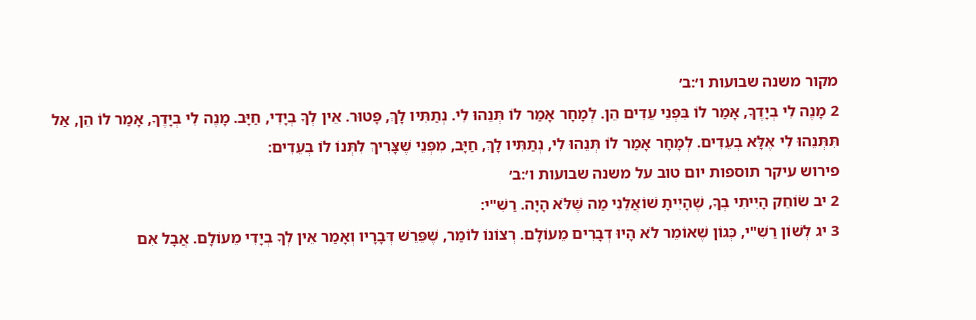מקור משנה שבועות ו׳:ב׳
2 מָנֶה לִי בְיָדֶךָ, אָמַר לוֹ בִּפְנֵי עֵדִים הֵן. לְמָחָר אָמַר לוֹ תְּנֵהוּ לִי. נְתַתִּיו לָךְ, פָּטוּר. אֵין לְךָ בְיָדִי, חַיָּב. מָנֶה לִי בְיָדֶךָ, אָמַר לוֹ הֵן, אַל תִּתְּנֵהוּ לִי אֶלָּא בְעֵדִים. לְמָחָר אָמַר לוֹ תְּנֵהוּ לִי, נְתַתִּיו לָךְ, חַיָּב, מִפְּנֵי שֶׁצָּרִיךְ לִתְּנוֹ לוֹ בְעֵדִים:
פירוש עיקר תוספות יום טוב על משנה שבועות ו׳:ב׳
2 יב שׂוֹחֵק הָיִיתִי בְךָ, שֶׁהָיִיתָ שׁוֹאֲלֵנִי מַה שֶּׁלֹּא הָיָה. רַשִׁ"י:
3 יג לְשׁוֹן רַשִׁ"י, כְּגוֹן שֶׁאוֹמֵר לֹא הָיוּ דְבָרִים מֵעוֹלָם. רְצוֹנוֹ לוֹמַר, שֶׁפֵּרֵשׁ דְּבָרָיו וְאָמַר אֵין לְךָ בְיָדִי מֵעוֹלָם. אֲבָל אִם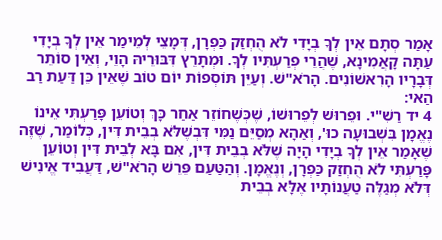אָמַר סְתָם אֵין לְךָ בְיָדִי לֹא הֻחְזַק כַּפְרָן, דְּמָצֵי לְמֵימַר אֵין לְךָ בְיָדִי עַתָּה קָאֲמִינָא, שֶׁהֲרֵי פְרַעְתִּיו לְךָ. וּמְתָרֵץ דִּבּוּרֵיהּ הָוֵי, וְאֵין סוֹתֵר דְּבָרָיו הָרִאשׁוֹנִים. הָרֹא"שׁ. וְעַיֵּן תּוֹסְפוֹת יוֹם טוֹב שֶׁאֵין כֵּן דַּעַת רַב הַאי:
4 יד רַשִׁ"י. וּפֵרוּשׁ לְפֵרוּשׁוֹ, שֶׁכְּשֶׁחוֹזֵר אַחַר כָּךְ וְטוֹעֵן פָּרַעְתִּי אֵינוֹ נֶאֱמָן בִּשְׁבוּעָה כוּ', וְאַהָא מְסַיֵּם נַמִּי דִּבְשֶׁלֹּא בְבֵית דִּין, כְּלוֹמַר, שֶׁזֶּה שֶׁאָמַר אֵין לְךָ בְיָדִי הָיָה שֶׁלֹּא בְבֵית דִּין, אִם בָּא לְבֵית דִּין וְטוֹעֵן פָּרַעְתִּי לֹא הֻחְזַק כַּפְרָן, וְנֶאֱמָן. וְהַטַּעַם פֵּרֵשׁ הָרֹא"שׁ, דַּעֲבִיד אֱינִישׁ דְּלֹא מְגַלֶּה טַעֲנוֹתָיו אֶלָּא בְבֵית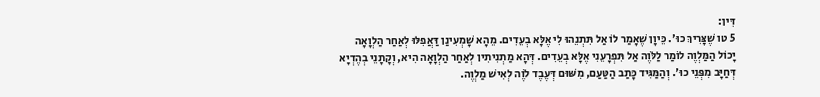דִּין:
5 טו שֶׁצָּרִיךְ כוּ'. כֵּיוָן שֶׁאָמַר לוֹ אַל תִּתְנֵהוּ לִי אֶלָּא בְעֵדִים. מֵהָא שָׁמְעִינַן דַּאֲפִלּוּ לְאַחַר הַלְוָאָה יָכוֹל הַמַּלְוֶה לוֹמַר לַלֹּוֶה אַל תִּפְרָעֵנִי אֶלָּא בְעֵדִים. דְּהָא מַתְנִיתִין לְאַחַר הַלְוָאָה הִיא, וְקָתָנֵי בְהֶדְיָא דְּחַיָּב מִפְּנֵי כוּ'. וְהַמַּגִּיד כָּתַב הַטַּעַם, מִשּׁוּם דְּעֶבֶד לֹוֶה לְאִישׁ מַלְוֶה.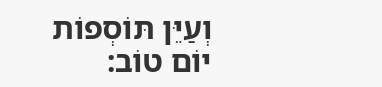וְעַיֵּן תּוֹסְפוֹת יוֹם טוֹב: